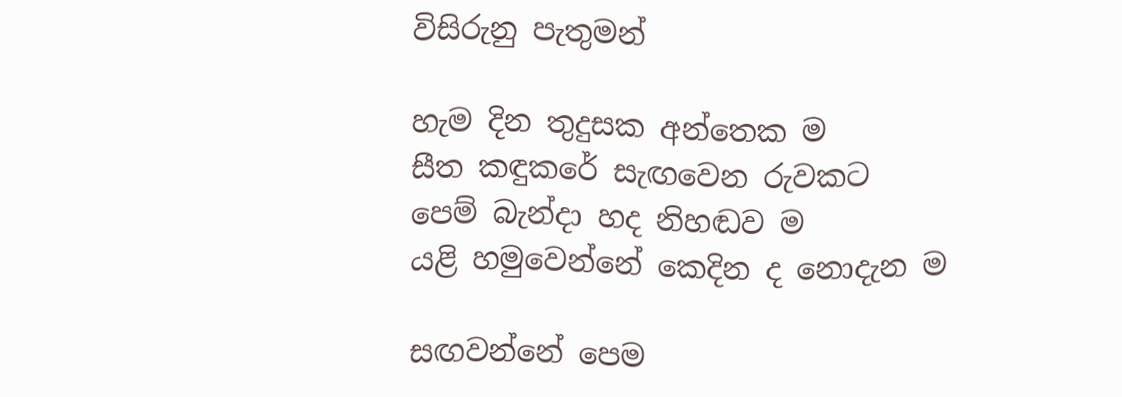විසිරුනු පැතුමන්

හැම දින තුදුසක අන්තෙක ම
සීත කඳුකරේ සැඟවෙන රුවකට
පෙම් බැන්දා හද නිහඬව ම
යළි හමුවෙන්නේ කෙදින ද නොදැන ම

සඟවන්නේ පෙම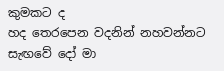කුමකට ද
හද තෙරපෙන වදනින් නහවන්නට
සැඟවේ දෝ මා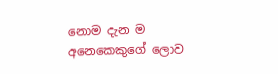නොම දැන ම
අනෙකෙකුගේ ලොව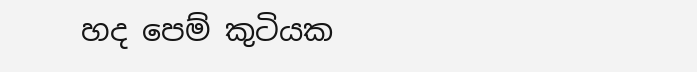හද පෙම් කුටියක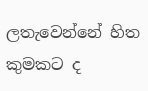ලතැවෙන්නේ හිත කුමකට ද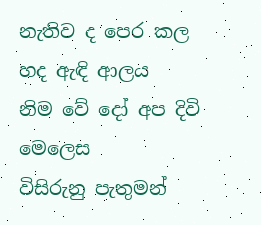නැතිව ද පෙර කල හද ඇඳි ආලය
නිම වේ දෝ අප දිවි මෙලෙස
විසිරුනු පැතුමන්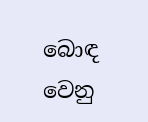බොඳ වෙනු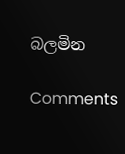බලමින

Comments